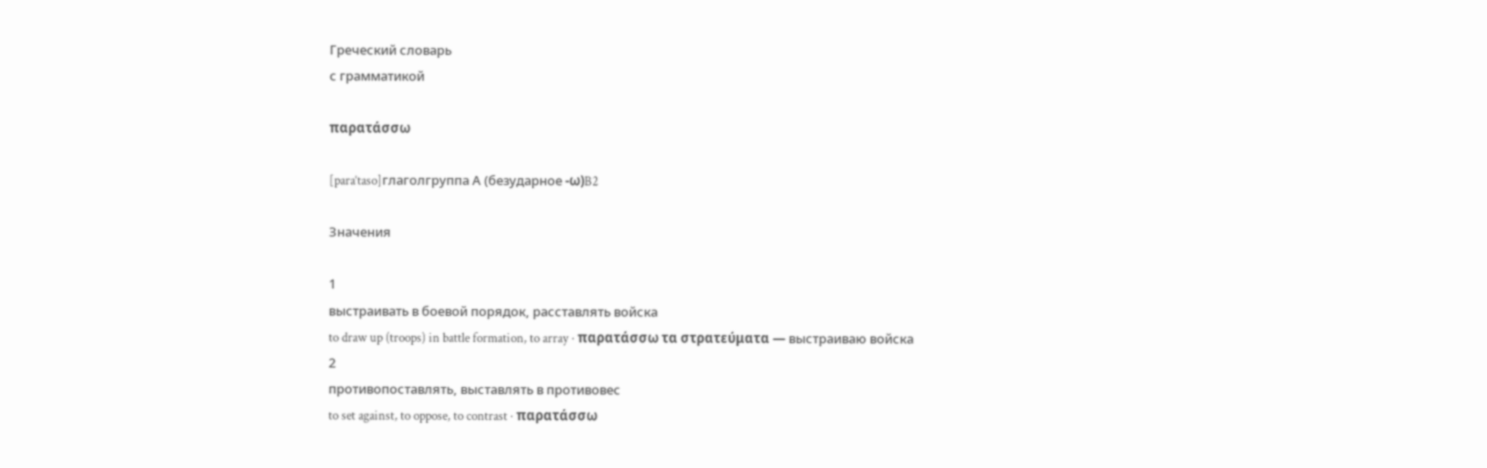Греческий словарь
с грамматикой

παρατάσσω

[paraˈtaso]глаголгруппа А (безударное -ω)B2

Значения

1
выстраивать в боевой порядок, расставлять войска
to draw up (troops) in battle formation, to array · παρατάσσω τα στρατεύματα — выстраиваю войска
2
противопоставлять, выставлять в противовес
to set against, to oppose, to contrast · παρατάσσω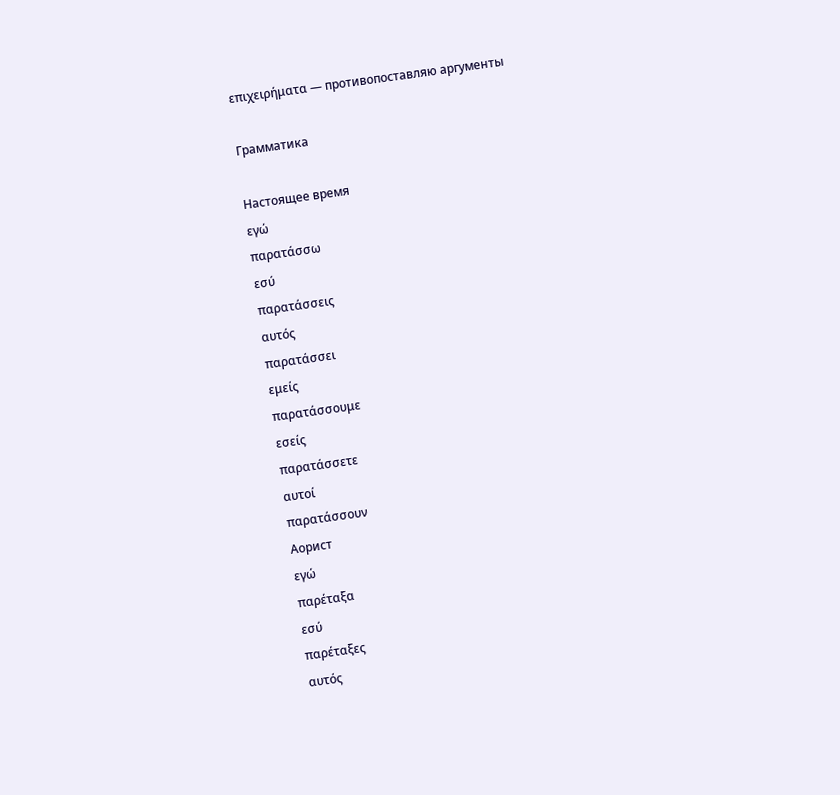επιχειρήματα — противопоставляю аргументы

Грамматика

Настоящее время
εγώ
παρατάσσω
εσύ
παρατάσσεις
αυτός
παρατάσσει
εμείς
παρατάσσουμε
εσείς
παρατάσσετε
αυτοί
παρατάσσουν
Аорист
εγώ
παρέταξα
εσύ
παρέταξες
αυτός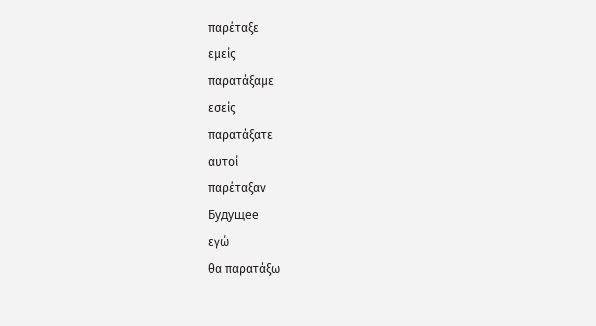παρέταξε
εμείς
παρατάξαμε
εσείς
παρατάξατε
αυτοί
παρέταξαν
Будущее
εγώ
θα παρατάξω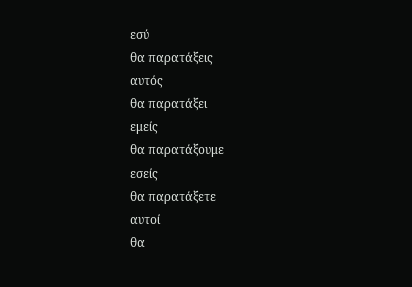εσύ
θα παρατάξεις
αυτός
θα παρατάξει
εμείς
θα παρατάξουμε
εσείς
θα παρατάξετε
αυτοί
θα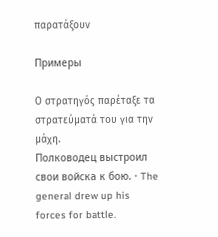παρατάξουν

Примеры

Ο στρατηγός παρέταξε τα στρατεύματά του για την μάχη.
Полководец выстроил свои войска к бою. · The general drew up his forces for battle.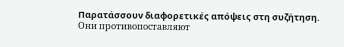Παρατάσσουν διαφορετικές απόψεις στη συζήτηση.
Они противопоставляют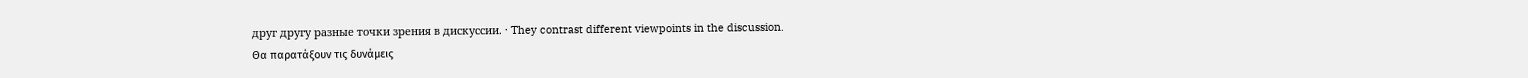друг другу разные точки зрения в дискуссии. · They contrast different viewpoints in the discussion.
Θα παρατάξουν τις δυνάμεις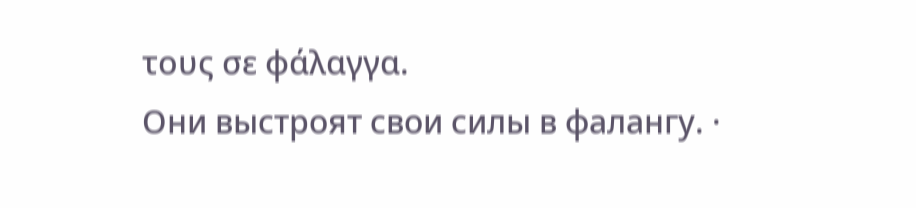τους σε φάλαγγα.
Они выстроят свои силы в фалангу. ·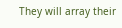They will array their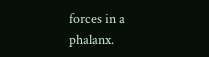forces in a phalanx.